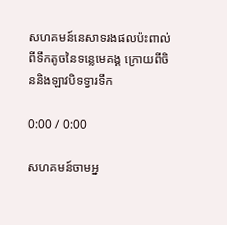សហគមន៍នេសាទរងផលប៉ះពាល់ពីទឹកតូចនៃទន្លេមេគង្គ ក្រោយពីចិននិងឡាវបិទទ្វារទឹក

0:00 / 0:00

សហគមន៍ចាមអ្ន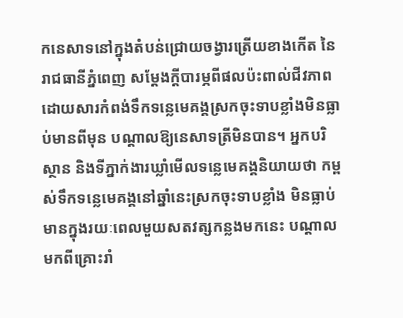កនេសាទនៅក្នុងតំបន់ជ្រោយចង្វារត្រើយខាងកើត នៃរាជធានីភ្នំពេញ សម្ដែងក្តីបារម្ភពីផលប៉ះពាល់ជីវភាព ដោយសារកំពង់ទឹកទន្លេមេគង្គស្រកចុះទាបខ្លាំងមិនធ្លាប់មានពីមុន បណ្ដាលឱ្យនេសាទត្រីមិនបាន។ អ្នកបរិស្ថាន និងទីភ្នាក់ងារឃ្លាំមើលទន្លេមេគង្គនិយាយថា កម្ពស់ទឹកទន្លេមេគង្គនៅឆ្នាំនេះស្រកចុះទាបខ្លាំង មិនធ្លាប់មានក្នុងរយៈពេលមួយសតវត្សកន្លងមកនេះ បណ្ដាលមកពីគ្រោះរាំ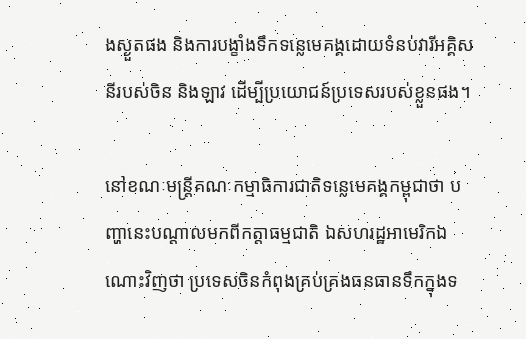ងស្ងួតផង និងការបង្ខាំងទឹកទន្លេមេគង្គដោយទំនប់វារីអគ្គិសនីរបស់ចិន និងឡាវ ដើម្បីប្រយោជន៍ប្រទេសរបស់ខ្លួនផង។

នៅខណៈមន្ត្រីគណៈកម្មាធិការជាតិទន្លេមេគង្គកម្ពុជាថា បញ្ហានេះបណ្ដាលមកពីកត្តាធម្មជាតិ ឯសហរដ្ឋអាមេរិកឯណោះវិញថា ប្រទេសចិនកំពុងគ្រប់គ្រងធនធានទឹកក្នុងទ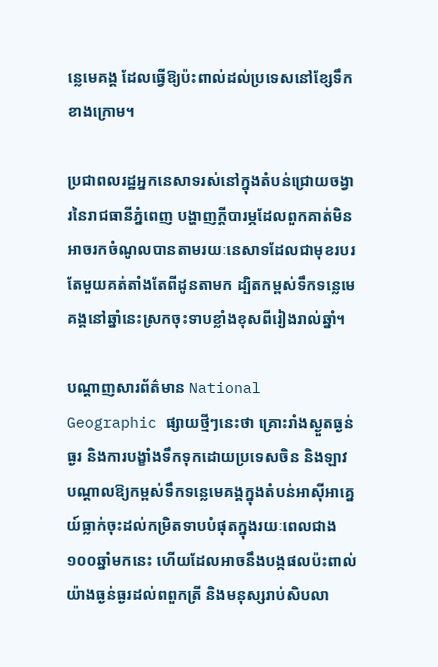ន្លេមេគង្គ ដែលធ្វើឱ្យប៉ះពាល់ដល់ប្រទេសនៅខ្សែទឹកខាងក្រោម។

ប្រជាពលរដ្ឋអ្នកនេសាទរស់នៅក្នុងតំបន់ជ្រោយចង្វារនៃរាជធានីភ្នំពេញ បង្ហាញក្តីបារម្ភដែលពួកគាត់មិនអាចរកចំណូលបានតាមរយៈនេសាទដែលជាមុខរបរតែមួយគត់តាំងតែពីដូនតាមក ដ្បិតកម្ពស់ទឹកទន្លេមេគង្គនៅឆ្នាំនេះស្រកចុះទាបខ្លាំងខុសពីរៀងរាល់ឆ្នាំ។

បណ្ដាញសារព័ត៌មាន National Geographic ផ្សាយថ្មីៗនេះថា គ្រោះរាំងស្ងួតធ្ងន់ធ្ងរ និងការបង្ខាំងទឹកទុកដោយប្រទេសចិន និងឡាវ បណ្តាលឱ្យកម្ពស់ទឹកទន្លេមេគង្គក្នុងតំបន់អាស៊ីអាគ្នេយ៍ធ្លាក់ចុះដល់កម្រិតទាបបំផុតក្នុងរយៈពេលជាង ១០០ឆ្នាំមកនេះ ហើយដែលអាចនឹងបង្កផលប៉ះពាល់យ៉ាងធ្ងន់ធ្ងរដល់ពពួកត្រី និងមនុស្សរាប់សិបលា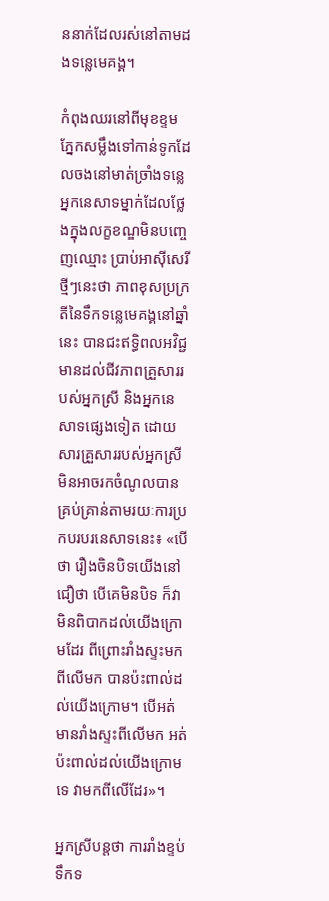ននាក់ដែលរស់នៅតាមដងទន្លេមេគង្គ។

កំពុងឈរនៅពីមុខខ្ទម ភ្នែកសម្លឹងទៅកាន់ទូកដែលចងនៅមាត់ច្រាំងទន្លេ អ្នកនេសាទម្នាក់ដែលថ្លែងក្នុងលក្ខខណ្ឌមិនបញ្ចេញឈ្មោះ ប្រាប់អាស៊ីសេរីថ្មីៗនេះថា ភាពខុសប្រក្រតីនៃទឹកទន្លេមេគង្គនៅឆ្នាំនេះ បានជះឥទ្ធិពលអវិជ្ជមានដល់ជីវភាពគ្រួសាររបស់អ្នកស្រី និងអ្នកនេសាទផ្សេងទៀត ដោយសារគ្រួសាររបស់អ្នកស្រីមិនអាចរកចំណូលបានគ្រប់គ្រាន់តាមរយៈការប្រកបរបរនេសាទនេះ៖ «បើថា រឿងចិនបិទយើងនៅជឿថា បើគេមិនបិទ ក៏វាមិនពិបាកដល់យើងក្រោមដែរ ពីព្រោះរាំងស្ទះមកពីលើមក បានប៉ះពាល់ដល់យើងក្រោម។ បើអត់មានរាំងស្ទះពីលើមក អត់ប៉ះពាល់ដល់យើងក្រោមទេ វាមកពីលើដែរ»។

អ្នកស្រីបន្តថា ការរាំងខ្ទប់ទឹកទ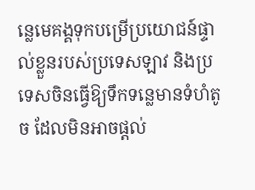ន្លេមេគង្គទុកបម្រើប្រយោជន៍ផ្ទាល់ខ្លួនរបស់ប្រទេសឡាវ និងប្រទេសចិនធ្វើឱ្យទឹកទន្លេមានទំហំតូច ដែលមិនអាចផ្ដល់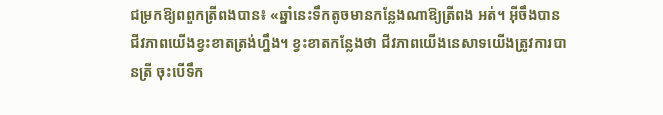ជម្រកឱ្យពពួកត្រីពងបាន៖ «ឆ្នាំនេះទឹកតូចមានកន្លែងណាឱ្យត្រីពង អត់។ អ៊ីចឹងបានជីវភាពយើងខ្វះខាតត្រង់ហ្នឹង។ ខ្វះខាតកន្លែងថា ជីវភាពយើងនេសាទយើងត្រូវការបានត្រី ចុះបើទឹក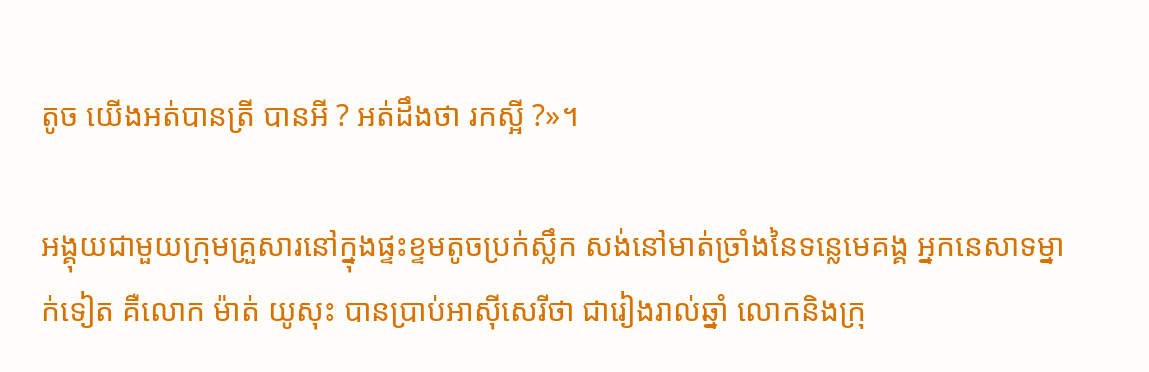តូច យើងអត់បានត្រី បានអី ? អត់ដឹងថា រកស្អី ?»។

អង្គុយជាមួយក្រុមគ្រួសារនៅក្នុងផ្ទះខ្ទមតូចប្រក់ស្លឹក សង់នៅមាត់ច្រាំងនៃទន្លេមេគង្គ អ្នកនេសាទម្នាក់ទៀត គឺលោក ម៉ាត់ យូសុះ បានប្រាប់អាស៊ីសេរីថា ជារៀងរាល់ឆ្នាំ លោកនិងក្រុ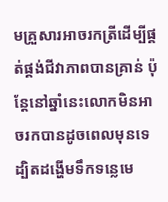មគ្រួសារអាចរកត្រីដើម្បីផ្គត់ផ្គង់ជីវាភាពបានគ្រាន់ ប៉ុន្តែនៅឆ្នាំនេះលោកមិនអាចរកបានដូចពេលមុនទេ ដ្បិតដង្ហើមទឹកទន្លេមេ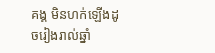គង្គ មិនហក់ឡើងដូចរៀងរាល់ឆ្នាំ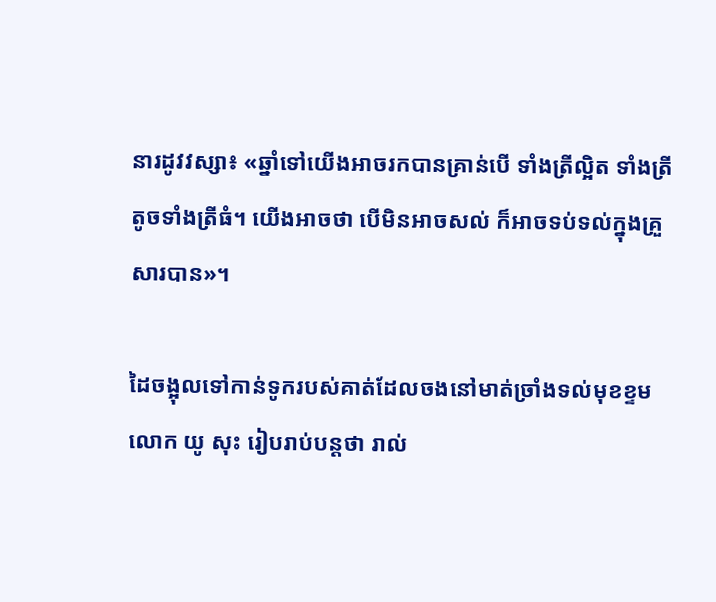នារដូវវស្សា៖ «ឆ្នាំទៅយើងអាចរកបានគ្រាន់បើ ទាំងត្រីល្អិត ទាំងត្រីតូចទាំងត្រីធំ។ យើងអាចថា បើមិនអាចសល់ ក៏អាចទប់ទល់ក្នុងគ្រួសារបាន»។

ដៃចង្អុលទៅកាន់ទូករបស់គាត់ដែលចងនៅមាត់ច្រាំងទល់មុខខ្ទម លោក យូ សុះ រៀបរាប់បន្តថា រាល់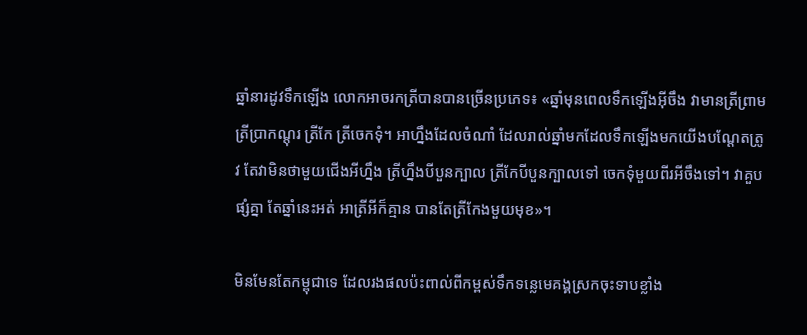ឆ្នាំនារដូវទឹកឡើង លោកអាចរកត្រីបានបានច្រើនប្រភេទ៖ «ឆ្នាំមុនពេលទឹកឡើងអ៊ីចឹង វាមានត្រីព្រាម ត្រីប្រាកណ្តុរ ត្រីកែ ត្រីចេកទុំ។ អាហ្នឹងដែលចំណាំ ដែលរាល់ឆ្នាំមកដែលទឹកឡើងមកយើងបណ្ដែតត្រូវ តែវាមិនថាមួយជើងអីហ្នឹង ត្រីហ្នឹងបីបួនក្បាល ត្រីកែបីបួនក្បាលទៅ ចេកទុំមួយពីរអីចឹងទៅ។ វាគួបផ្សំគ្នា តែឆ្នាំនេះអត់ អាត្រីអីក៏គ្មាន បានតែត្រីកែងមួយមុខ»។

មិនមែនតែកម្ពុជាទេ ដែលរងផលប៉ះពាល់ពីកម្ពស់ទឹកទន្លេមេគង្គស្រកចុះទាបខ្លាំង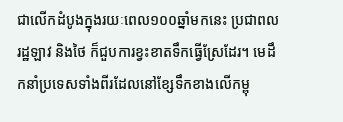ជាលើកដំបូងក្នុងរយៈពេល១០០ឆ្នាំមកនេះ ប្រជាពលរដ្ឋឡាវ និងថៃ ក៏ជួបការខ្វះខាតទឹកធ្វើស្រែដែរ។ មេដឹកនាំប្រទេសទាំងពីរដែលនៅខ្សែទឹកខាងលើកម្ពុ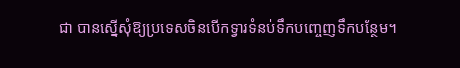ជា បានស្នើសុំឱ្យប្រទេសចិនបើកទ្វារទំនប់ទឹកបញ្ចេញទឹកបន្ថែម។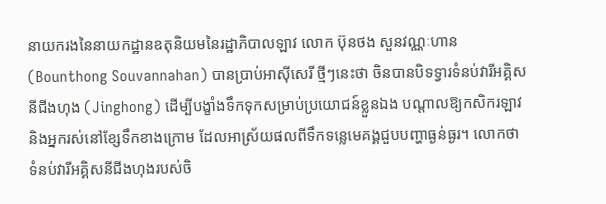នាយករងនៃនាយកដ្ឋានឧតុនិយមនៃរដ្ឋាភិបាលឡាវ លោក ប៊ុនថង សួនវណ្ណៈហាន (Bounthong Souvannahan) បានប្រាប់អាស៊ីសេរី ថ្មីៗនេះថា ចិនបានបិទទ្វារទំនប់វារីអគ្គិសនីជីងហុង (Jinghong) ដើម្បីបង្ខាំងទឹកទុកសម្រាប់ប្រយោជន៍ខ្លួនឯង បណ្ដាលឱ្យកសិករឡាវ និងអ្នករស់នៅខ្សែទឹកខាងក្រោម ដែលអាស្រ័យផលពីទឹកទន្លេមេគង្គជួបបញ្ហាធ្ងន់ធ្ងរ។ លោកថា ទំនប់វារីអគ្គិសនីជីងហុងរបស់ចិ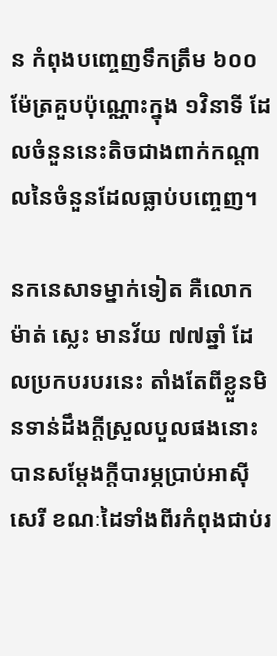ន កំពុងបញ្ចេញទឹកត្រឹម ៦០០ម៉ែត្រគួបប៉ុណ្ណោះក្នុង ១វិនាទី ដែលចំនួននេះតិចជាងពាក់កណ្ដាលនៃចំនួនដែលធ្លាប់បញ្ចេញ។

នកនេសាទម្នាក់ទៀត គឺលោក ម៉ាត់ ស្លេះ មានវ័យ ៧៧ឆ្នាំ ដែលប្រកបរបរនេះ តាំងតែពីខ្លួនមិនទាន់ដឹងក្តីស្រួលបួលផងនោះ បានសម្ដែងក្តីបារម្ភប្រាប់អាស៊ីសេរី ខណៈដៃទាំងពីរកំពុងជាប់រ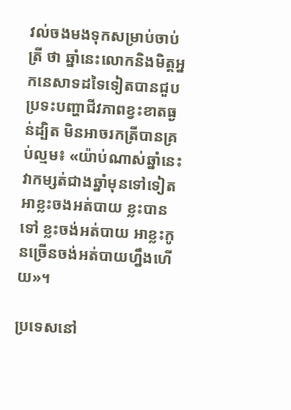វល់ចងមងទុកសម្រាប់ចាប់ត្រី ថា ឆ្នាំនេះលោកនិងមិត្តអ្នកនេសាទដទៃទៀតបានជួបប្រទះបញ្ហាជីវភាពខ្វះខាតធ្ងន់ដ្បិត មិនអាចរកត្រីបានគ្រប់ល្មម៖ «យ៉ាប់ណាស់ឆ្នាំនេះ វាកម្សត់ជាងឆ្នាំមុនទៅទៀត អាខ្លះចងអត់បាយ ខ្លះបានទៅ ខ្លះចង់អត់បាយ អាខ្លះកូនច្រើនចង់អត់បាយហ្នឹងហើយ»។

ប្រទេសនៅ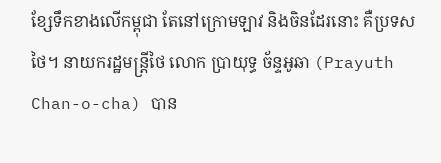ខ្សែទឹកខាងលើកម្ពុជា តែនៅក្រោមឡាវ និងចិនដែរនោះ គឺប្រទសថៃ។ នាយករដ្ឋមន្ត្រីថៃ លោក ប្រាយុទ្ធ ច័ន្ទអូឆា (Prayuth Chan-o-cha) បាន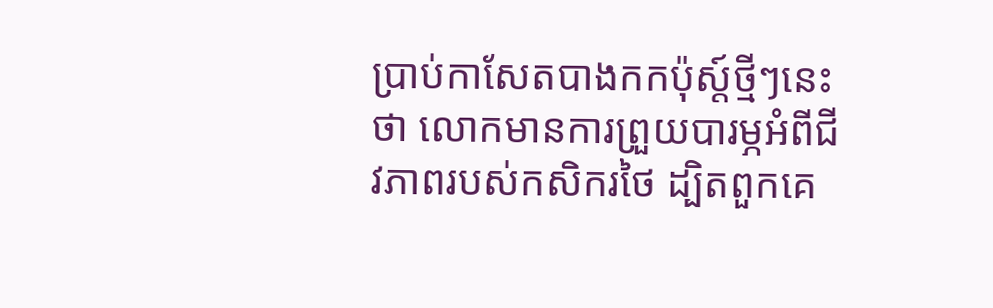ប្រាប់កាសែតបាងកកប៉ុស្ត៍ថ្មីៗនេះថា លោកមានការព្រួយបារម្ភអំពីជីវភាពរបស់កសិករថៃ ដ្បិតពួកគេ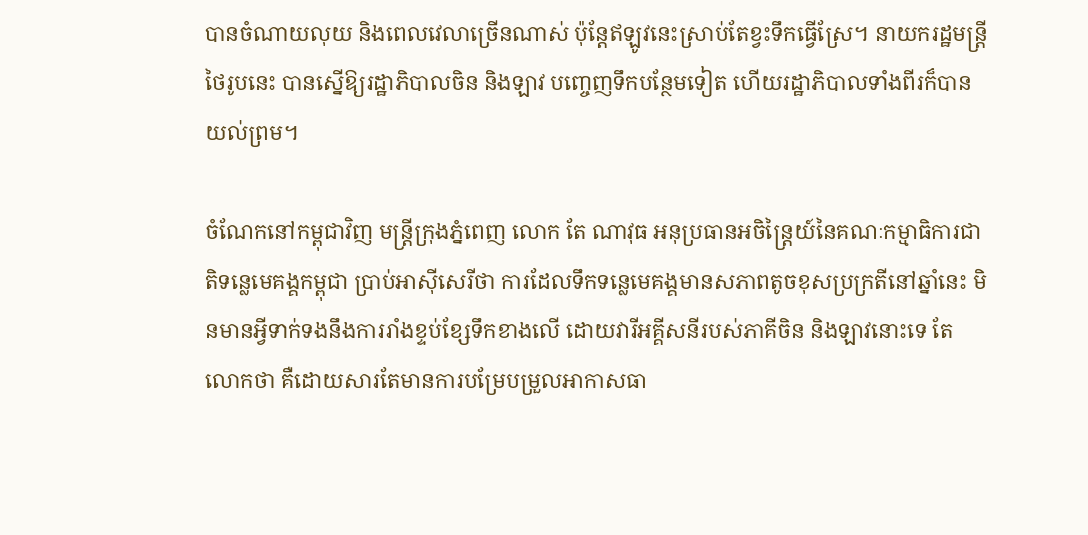បានចំណាយលុយ និងពេលវេលាច្រើនណាស់ ប៉ុន្តែឥឡូវនេះស្រាប់តែខ្វះទឹកធ្វើស្រែ។ នាយករដ្ឋមន្ត្រីថៃរូបនេះ បានស្នើឱ្យរដ្ឋាភិបាលចិន និងឡាវ បញ្ចេញទឹកបន្ថែមទៀត ហើយរដ្ឋាភិបាលទាំងពីរក៏បានយល់ព្រម។

ចំណែកនៅកម្ពុជាវិញ មន្ត្រីក្រុងភ្នំពេញ លោក តែ ណាវុធ អនុប្រធានអចិន្ត្រៃយ៍នៃគណៈកម្មាធិការជាតិទន្លេមេគង្គកម្ពុជា ប្រាប់អាស៊ីសេរីថា ការដែលទឹកទន្លេមេគង្គមានសភាពតូចខុសប្រក្រតីនៅឆ្នាំនេះ មិនមានអ្វីទាក់ទងនឹងការរាំងខ្ទប់ខ្សែទឹកខាងលើ ដោយវារីអគ្គីសនីរបស់ភាគីចិន និងឡាវនោះទេ តែលោកថា គឺដោយសារតែមានការបម្រែបម្រួលអាកាសធា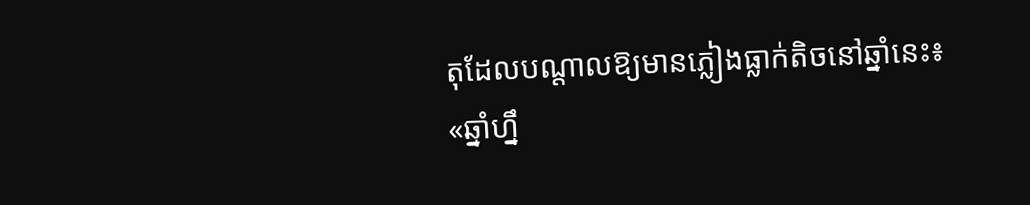តុដែលបណ្ដាលឱ្យមានភ្លៀងធ្លាក់តិចនៅឆ្នាំនេះ៖ «ឆ្នាំហ្នឹ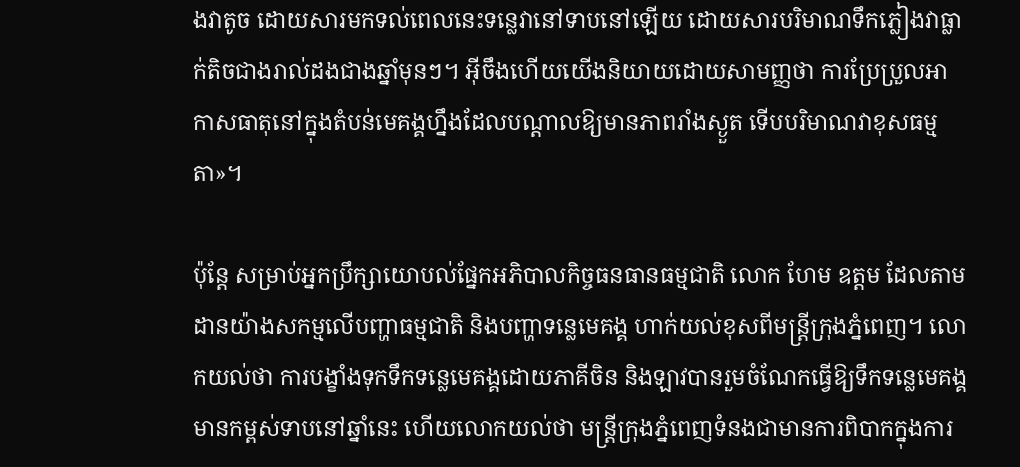ងវាតូច ដោយសារមកទល់ពេលនេះទន្លេវានៅទាបនៅឡើយ ដោយសារបរិមាណទឹកភ្លៀងវាធ្លាក់តិចជាងរាល់ដងជាងឆ្នាំមុនៗ។ អ៊ីចឹងហើយយើងនិយាយដោយសាមញ្ញថា ការប្រែប្រួលអាកាសធាតុនៅក្នុងតំបន់មេគង្គហ្នឹងដែលបណ្ដាលឱ្យមានភាពរាំងស្ងួត ទើបបរិមាណវាខុសធម្មតា»។

ប៉ុន្តែ សម្រាប់អ្នកប្រឹក្សាយោបល់ផ្នែកអភិបាលកិច្ចធនធានធម្មជាតិ លោក ហែម ឧត្តម ដែលតាមដានយ៉ាងសកម្មលើបញ្ហាធម្មជាតិ និងបញ្ហាទន្លេមេគង្គ ហាក់យល់ខុសពីមន្ត្រីក្រុងភ្នំពេញ។ លោកយល់ថា ការបង្ខាំងទុកទឹកទន្លេមេគង្គដោយភាគីចិន និងឡាវបានរួមចំណែកធ្វើឱ្យទឹកទន្លេមេគង្គមានកម្ពស់ទាបនៅឆ្នាំនេះ ហើយលោកយល់ថា មន្ត្រីក្រុងភ្នំពេញទំនងជាមានការពិបាកក្នុងការ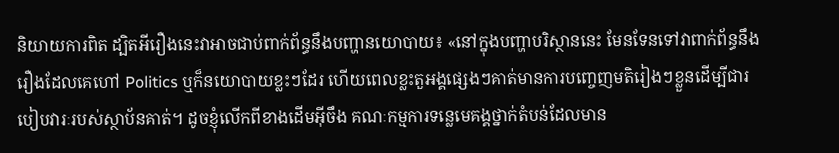និយាយការពិត ដ្បិតអីរឿងនេះវាអាចជាប់ពាក់ព័ន្ធនឹងបញ្ហានយោបាយ៖ «នៅក្នុងបញ្ហាបរិស្ថាននេះ មែនទែនទៅវាពាក់ព័ន្ធនឹងរឿងដែលគេហៅ Politics ឬក៏នយោបាយខ្លះៗដែរ ហើយពេលខ្លះតួអង្គផ្សេងៗគាត់មានការបញ្ចេញមតិរៀងៗខ្លួនដើម្បីជារបៀបវារៈរបស់ស្ថាប័នគាត់។ ដូចខ្ញុំលើកពីខាងដើមអ៊ីចឹង គណៈកម្មការទន្លេមេគង្គថ្នាក់តំបន់ដែលមាន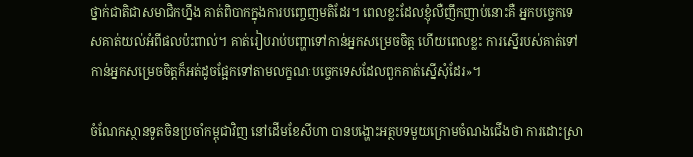ថ្នាក់ជាតិជាសមាជិកហ្នឹង គាត់ពិបាកក្នុងការបញ្ចេញមតិដែរ។ ពេលខ្លះដែលខ្ញុំលឺញឹកញាប់នោះគឺ អ្នកបច្ចេកទេសគាត់យល់អំពីផលប៉ះពាល់។ គាត់រៀបរាប់បញ្ហាទៅកាន់អ្នកសម្រេចចិត្ត ហើយពេលខ្លះ ការស្នើរបស់គាត់ទៅកាន់អ្នកសម្រេចចិត្តក៏អត់ដូចផ្អែកទៅតាមលក្ខណៈបច្ចេកទេសដែលពួកគាត់ស្នើសុំដែរ»។

ចំណែកស្ថានទូតចិនប្រចាំកម្ពុជាវិញ នៅដើមខែសីហា បានបង្ហោះអត្ថបទមួយក្រោមចំណងជើងថា ការដោះស្រា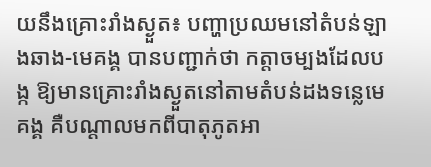យនឹងគ្រោះរាំងស្ងួត៖ បញ្ហាប្រឈមនៅតំបន់ឡាងឆាង-មេគង្គ បានបញ្ជាក់ថា កត្តាចម្បងដែលបង្ក ឱ្យមានគ្រោះរាំងស្ងួតនៅតាមតំបន់ដងទន្លេមេគង្គ គឺបណ្ដាលមកពីបាតុភូតអា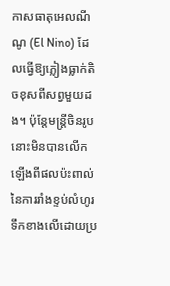កាសធាតុអេលណីណូ (El Nino) ដែលធ្វើឱ្យភ្លៀងធ្លាក់តិចខុសពីសព្វមួយដង។ ប៉ុន្តែមន្ត្រីចិនរូបនោះមិនបានលើកឡើងពីផលប៉ះពាល់នៃការរាំងខ្ទប់លំហូរទឹកខាងលើដោយប្រ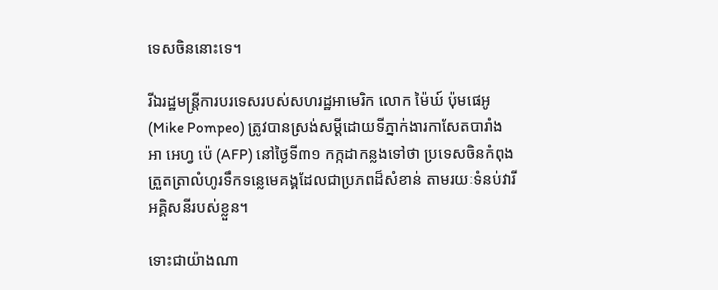ទេសចិននោះទេ។

រីឯរដ្ឋមន្ត្រីការបរទេសរបស់សហរដ្ឋអាមេរិក លោក ម៉ៃឃ៍ ប៉ុមផេអូ (Mike Pompeo) ត្រូវបានស្រង់សម្តីដោយទីភ្នាក់ងារកាសែតបារាំង អា អេហ្វ ប៉េ (AFP) នៅថ្ងៃទី៣១ កក្កដាកន្លងទៅថា ប្រទេសចិនកំពុងត្រួតត្រាលំហូរទឹកទន្លេមេគង្គដែលជាប្រភពដ៏សំខាន់ តាមរយៈទំនប់វារីអគ្គិសនីរបស់ខ្លួន។

ទោះជាយ៉ាងណា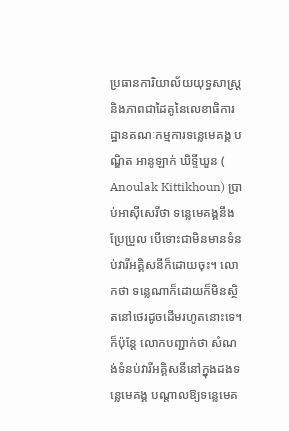ប្រធានការិយាល័យយុទ្ធសាស្ត្រ និងភាពជាដៃគូនៃលេខាធិការដ្ឋានគណៈកម្មការទន្លេមេគង្គ បណ្ឌិត អានូឡាក់ ឃិទ្ទីឃួន ( Anoulak Kittikhoun) ប្រាប់អាស៊ីសេរីថា ទន្លេមេគង្គនឹងប្រែប្រួល បើទោះជាមិនមានទំនប់វារីអគ្គិសនីក៏ដោយចុះ។ លោកថា ទន្លេណាក៏ដោយក៏មិនស្ថិតនៅថេរដូចដើមរហូតនោះទេ។ ក៏ប៉ុន្តែ លោកបញ្ជាក់ថា សំណង់ទំនប់វារីអគ្គិសនីនៅក្នុងដងទន្លេមេគង្គ បណ្ដាលឱ្យទន្លេមេគ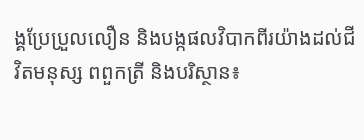ង្គប្រែប្រួលលឿន និងបង្កផលវិបាកពីរយ៉ាងដល់ជីវិតមនុស្ស ពពួកត្រី និងបរិស្ថាន៖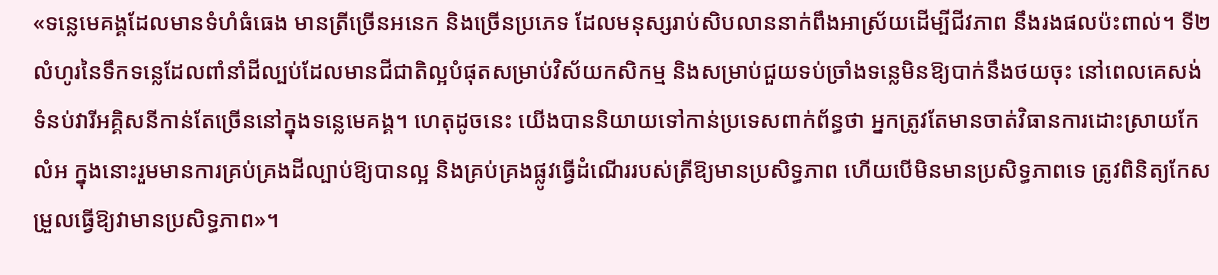«ទន្លេមេគង្គដែលមានទំហំធំធេង មានត្រីច្រើនអនេក និងច្រើនប្រភេទ ដែលមនុស្សរាប់សិបលាននាក់ពឹងអាស្រ័យដើម្បីជីវភាព នឹងរងផលប៉ះពាល់។ ទី២ លំហូរនៃទឹកទន្លេដែលពាំនាំដីល្បប់ដែលមានជីជាតិល្អបំផុតសម្រាប់វិស័យកសិកម្ម និងសម្រាប់ជួយទប់ច្រាំងទន្លេមិនឱ្យបាក់នឹងថយចុះ នៅពេលគេសង់ទំនប់វារីអគ្គិសនីកាន់តែច្រើននៅក្នុងទន្លេមេគង្គ។ ហេតុដូចនេះ យើងបាននិយាយទៅកាន់ប្រទេសពាក់ព័ន្ធថា អ្នកត្រូវតែមានចាត់វិធានការដោះស្រាយកែលំអ ក្នុងនោះរួមមានការគ្រប់គ្រងដីល្បាប់ឱ្យបានល្អ និងគ្រប់គ្រងផ្លូវធ្វើដំណើររបស់ត្រីឱ្យមានប្រសិទ្ធភាព ហើយបើមិនមានប្រសិទ្ធភាពទេ ត្រូវពិនិត្យកែសម្រួលធ្វើឱ្យវាមានប្រសិទ្ធភាព»។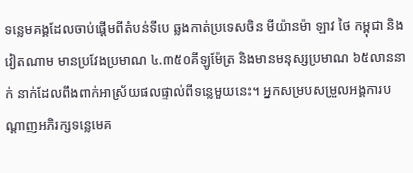ទន្លេមគង្គដែលចាប់ផ្ដើមពីតំបន់ទីបេ ឆ្លងកាត់ប្រទេសចិន មីយ៉ានម៉ា ឡាវ ថៃ កម្ពុជា និងវៀតណាម មានប្រវែងប្រមាណ ៤.៣៥០គីឡូម៉ែត្រ និងមានមនុស្សប្រមាណ ៦៥លាននាក់ នាក់ដែលពឹងពាក់អាស្រ័យផលផ្ទាល់ពីទន្លេមួយនេះ។ អ្នកសម្របសម្រួលអង្គការបណ្ដាញអភិរក្សទន្លេមេគ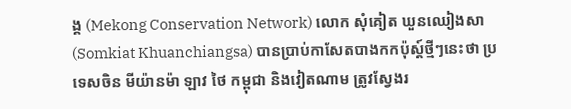ង្គ (Mekong Conservation Network) លោក សុំគៀត ឃួនឈៀងសា (Somkiat Khuanchiangsa) បានប្រាប់កាសែតបាងកកប៉ុស្ត៍ថ្មីៗនេះថា ប្រទេសចិន មីយ៉ានម៉ា ឡាវ ថៃ កម្ពុជា និងវៀតណាម ត្រូវស្វែងរ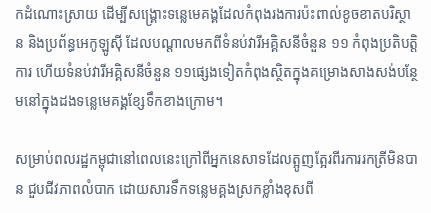កដំណោះស្រាយ ដើម្បីសង្គ្រោះទន្លេមេគង្គដែលកំពុងរងការប៉ះពាល់ខូចខាតបរិស្ថាន និងប្រព័ន្ធអេកូឡូស៊ី ដែលបណ្ដាលមកពីទំនប់វារីអគ្គិសនីចំនួន ១១ កំពុងប្រតិបត្តិការ ហើយទំនប់វារីអគ្គិសនីចំនួន ១១ផ្សេងទៀតកំពុងស្ថិតក្នុងគម្រោងសាងសង់បន្ថែមនៅក្នុងដងទន្លេមេគង្គខ្សែទឹកខាងក្រោម។

សម្រាប់ពលរដ្ឋកម្ពុជានៅពេលនេះក្រៅពីអ្នកនេសាទដែលត្អូញត្អែរពីរការរកត្រីមិនបាន ជួបជីវភាពលំបាក ដោយសារទឹកទន្លេមគ្គងស្រកខ្លាំងខុសពី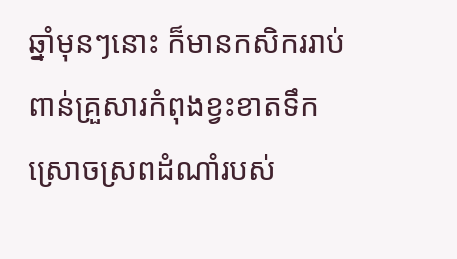ឆ្នាំមុនៗនោះ ក៏មានកសិកររាប់ពាន់គ្រួសារកំពុងខ្វះខាតទឹកស្រោចស្រពដំណាំរបស់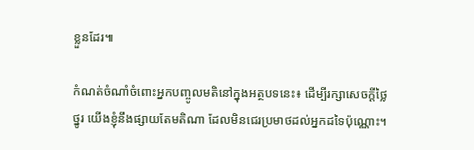ខ្លួនដែរ៕

កំណត់ចំណាំចំពោះអ្នកបញ្ចូលមតិនៅក្នុងអត្ថបទនេះ៖ ដើម្បីរក្សាសេចក្ដីថ្លៃថ្នូរ យើងខ្ញុំនឹងផ្សាយតែមតិណា ដែលមិនជេរប្រមាថដល់អ្នកដទៃប៉ុណ្ណោះ។